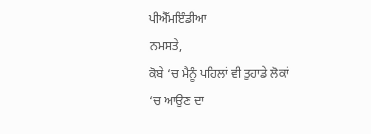ਪੀਐੱਮਇੰਡੀਆ
ਨਮਸਤੇ,
ਕੋਬੇ ‘ਚ ਮੈਨੂੰ ਪਹਿਲਾਂ ਵੀ ਤੁਹਾਡੇ ਲੋਕਾਂ ‘ਚ ਆਉਣ ਦਾ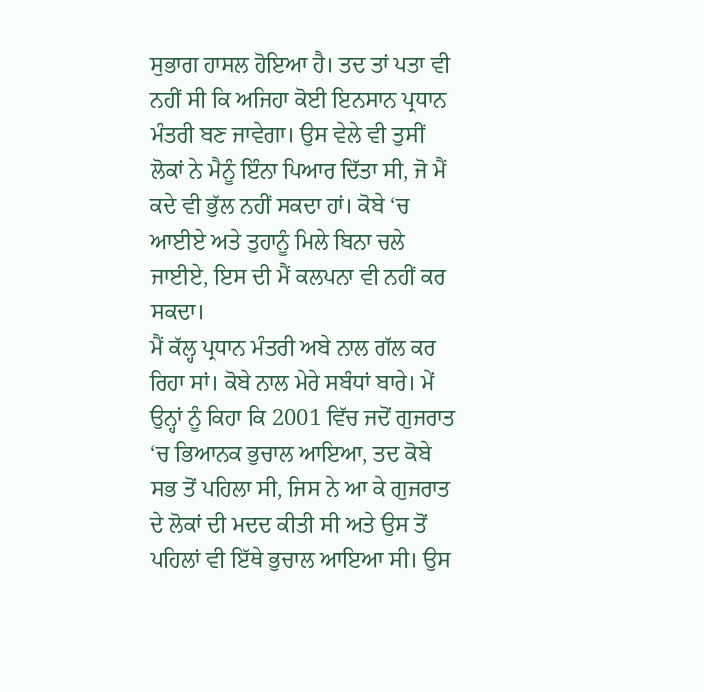ਸੁਭਾਗ ਹਾਸਲ ਹੋਇਆ ਹੈ। ਤਦ ਤਾਂ ਪਤਾ ਵੀ ਨਹੀਂ ਸੀ ਕਿ ਅਜਿਹਾ ਕੋਈ ਇਨਸਾਨ ਪ੍ਰਧਾਨ ਮੰਤਰੀ ਬਣ ਜਾਵੇਗਾ। ਉਸ ਵੇਲੇ ਵੀ ਤੁਸੀਂ ਲੋਕਾਂ ਨੇ ਮੈਨੂੰ ਇੰਨਾ ਪਿਆਰ ਦਿੱਤਾ ਸੀ, ਜੋ ਮੈਂ ਕਦੇ ਵੀ ਭੁੱਲ ਨਹੀਂ ਸਕਦਾ ਹਾਂ। ਕੋਬੇ ‘ਚ ਆਈਏ ਅਤੇ ਤੁਹਾਨੂੰ ਮਿਲੇ ਬਿਨਾ ਚਲੇ ਜਾਈਏ, ਇਸ ਦੀ ਮੈਂ ਕਲਪਨਾ ਵੀ ਨਹੀਂ ਕਰ ਸਕਦਾ।
ਮੈਂ ਕੱਲ੍ਹ ਪ੍ਰਧਾਨ ਮੰਤਰੀ ਅਬੇ ਨਾਲ ਗੱਲ ਕਰ ਰਿਹਾ ਸਾਂ। ਕੋਬੇ ਨਾਲ ਮੇਰੇ ਸਬੰਧਾਂ ਬਾਰੇ। ਮੇਂ ਉਨ੍ਹਾਂ ਨੂੰ ਕਿਹਾ ਕਿ 2001 ਵਿੱਚ ਜਦੋਂ ਗੁਜਰਾਤ ‘ਚ ਭਿਆਨਕ ਭੁਚਾਲ ਆਇਆ, ਤਦ ਕੋਬੇ ਸਭ ਤੋਂ ਪਹਿਲਾ ਸੀ, ਜਿਸ ਨੇ ਆ ਕੇ ਗੁਜਰਾਤ ਦੇ ਲੋਕਾਂ ਦੀ ਮਦਦ ਕੀਤੀ ਸੀ ਅਤੇ ਉਸ ਤੋਂ ਪਹਿਲਾਂ ਵੀ ਇੱਥੇ ਭੁਚਾਲ ਆਇਆ ਸੀ। ਉਸ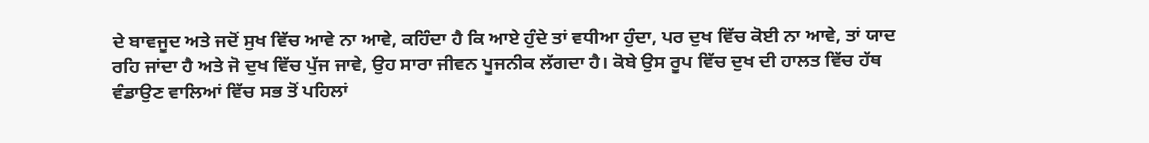ਦੇ ਬਾਵਜੂਦ ਅਤੇ ਜਦੋਂ ਸੁਖ ਵਿੱਚ ਆਵੇ ਨਾ ਆਵੇ, ਕਹਿੰਦਾ ਹੈ ਕਿ ਆਏ ਹੁੰਦੇ ਤਾਂ ਵਧੀਆ ਹੁੰਦਾ, ਪਰ ਦੁਖ ਵਿੱਚ ਕੋਈ ਨਾ ਆਵੇ, ਤਾਂ ਯਾਦ ਰਹਿ ਜਾਂਦਾ ਹੈ ਅਤੇ ਜੋ ਦੁਖ ਵਿੱਚ ਪੁੱਜ ਜਾਵੇ, ਉਹ ਸਾਰਾ ਜੀਵਨ ਪੂਜਨੀਕ ਲੱਗਦਾ ਹੈ। ਕੋਬੇ ਉਸ ਰੂਪ ਵਿੱਚ ਦੁਖ ਦੀ ਹਾਲਤ ਵਿੱਚ ਹੱਥ ਵੰਡਾਉਣ ਵਾਲਿਆਂ ਵਿੱਚ ਸਭ ਤੋਂ ਪਹਿਲਾਂ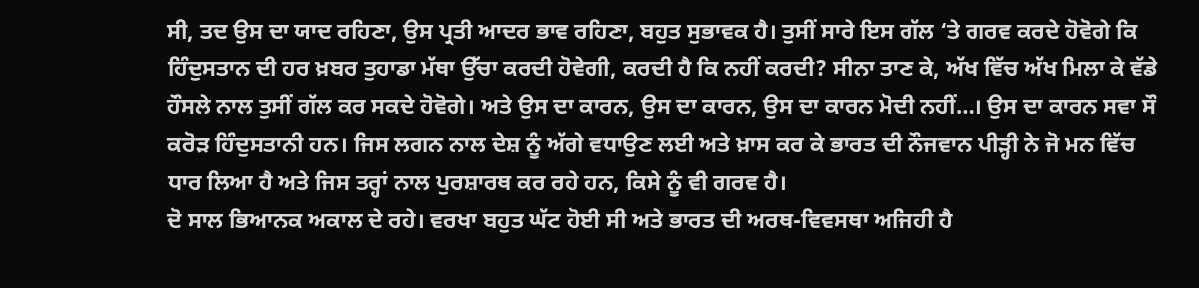ਸੀ, ਤਦ ਉਸ ਦਾ ਯਾਦ ਰਹਿਣਾ, ਉਸ ਪ੍ਰਤੀ ਆਦਰ ਭਾਵ ਰਹਿਣਾ, ਬਹੁਤ ਸੁਭਾਵਕ ਹੈ। ਤੁਸੀਂ ਸਾਰੇ ਇਸ ਗੱਲ ‘ਤੇ ਗਰਵ ਕਰਦੇ ਹੋਵੋਗੇ ਕਿ ਹਿੰਦੁਸਤਾਨ ਦੀ ਹਰ ਖ਼ਬਰ ਤੁਹਾਡਾ ਮੱਥਾ ਉੱਚਾ ਕਰਦੀ ਹੋਵੇਗੀ, ਕਰਦੀ ਹੈ ਕਿ ਨਹੀਂ ਕਰਦੀ? ਸੀਨਾ ਤਾਣ ਕੇ, ਅੱਖ ਵਿੱਚ ਅੱਖ ਮਿਲਾ ਕੇ ਵੱਡੇ ਹੌਸਲੇ ਨਾਲ ਤੁਸੀਂ ਗੱਲ ਕਰ ਸਕਦੇ ਹੋਵੋਗੇ। ਅਤੇ ਉਸ ਦਾ ਕਾਰਨ, ਉਸ ਦਾ ਕਾਰਨ, ਉਸ ਦਾ ਕਾਰਨ ਮੋਦੀ ਨਹੀਂ…। ਉਸ ਦਾ ਕਾਰਨ ਸਵਾ ਸੌ ਕਰੋੜ ਹਿੰਦੁਸਤਾਨੀ ਹਨ। ਜਿਸ ਲਗਨ ਨਾਲ ਦੇਸ਼ ਨੂੰ ਅੱਗੇ ਵਧਾਉਣ ਲਈ ਅਤੇ ਖ਼ਾਸ ਕਰ ਕੇ ਭਾਰਤ ਦੀ ਨੌਜਵਾਨ ਪੀੜ੍ਹੀ ਨੇ ਜੋ ਮਨ ਵਿੱਚ ਧਾਰ ਲਿਆ ਹੈ ਅਤੇ ਜਿਸ ਤਰ੍ਹਾਂ ਨਾਲ ਪੁਰਸ਼ਾਰਥ ਕਰ ਰਹੇ ਹਨ, ਕਿਸੇ ਨੂੰ ਵੀ ਗਰਵ ਹੈ।
ਦੋ ਸਾਲ ਭਿਆਨਕ ਅਕਾਲ ਦੇ ਰਹੇ। ਵਰਖਾ ਬਹੁਤ ਘੱਟ ਹੋਈ ਸੀ ਅਤੇ ਭਾਰਤ ਦੀ ਅਰਥ-ਵਿਵਸਥਾ ਅਜਿਹੀ ਹੈ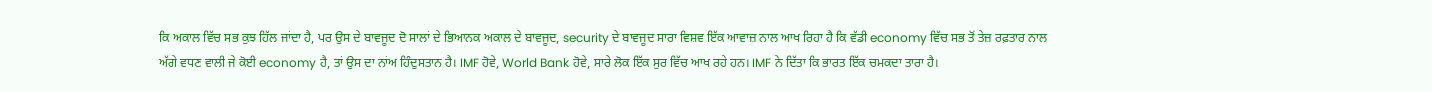ਕਿ ਅਕਾਲ ਵਿੱਚ ਸਭ ਕੁਝ ਹਿੱਲ ਜਾਂਦਾ ਹੈ, ਪਰ ਉਸ ਦੇ ਬਾਵਜੂਦ ਦੋ ਸਾਲਾਂ ਦੇ ਭਿਆਨਕ ਅਕਾਲ ਦੇ ਬਾਵਜੂਦ, security ਦੇ ਬਾਵਜੂਦ ਸਾਰਾ ਵਿਸ਼ਵ ਇੱਕ ਆਵਾਜ਼ ਨਾਲ ਆਖ ਰਿਹਾ ਹੈ ਕਿ ਵੱਡੀ economy ਵਿੱਚ ਸਭ ਤੋਂ ਤੇਜ਼ ਰਫ਼ਤਾਰ ਨਾਲ ਅੱਗੇ ਵਧਣ ਵਾਲੀ ਜੇ ਕੋਈ economy ਹੈ, ਤਾਂ ਉਸ ਦਾ ਨਾਂਅ ਹਿੰਦੁਸਤਾਨ ਹੈ। IMF ਹੋਵੇ, World Bank ਹੋਵੇ, ਸਾਰੇ ਲੋਕ ਇੱਕ ਸੁਰ ਵਿੱਚ ਆਖ ਰਹੇ ਹਨ। IMF ਨੇ ਦਿੱਤਾ ਕਿ ਭਾਰਤ ਇੱਕ ਚਮਕਦਾ ਤਾਰਾ ਹੈ।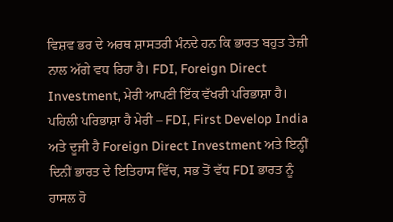ਵਿਸ਼ਵ ਭਰ ਦੇ ਅਰਥ ਸ਼ਾਸਤਰੀ ਮੰਨਦੇ ਹਨ ਕਿ ਭਾਰਤ ਬਹੁਤ ਤੇਜ਼ੀ ਨਾਲ ਅੱਗੇ ਵਧ ਰਿਹਾ ਹੈ। FDI, Foreign Direct Investment, ਮੇਰੀ ਆਪਣੀ ਇੱਕ ਵੱਖਰੀ ਪਰਿਭਾਸ਼ਾ ਹੈ। ਪਹਿਲੀ ਪਰਿਭਾਸ਼ਾ ਹੈ ਮੇਰੀ – FDI, First Develop India ਅਤੇ ਦੂਜੀ ਹੈ Foreign Direct Investment ਅਤੇ ਇਨ੍ਹੀਂ ਦਿਨੀਂ ਭਾਰਤ ਦੇ ਇਤਿਹਾਸ ਵਿੱਚ, ਸਭ ਤੋਂ ਵੱਧ FDI ਭਾਰਤ ਨੂੰ ਹਾਸਲ ਹੋ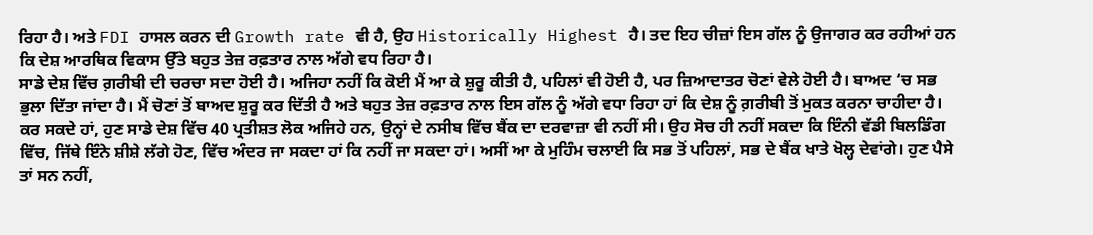ਰਿਹਾ ਹੈ। ਅਤੇ FDI ਹਾਸਲ ਕਰਨ ਦੀ Growth rate ਵੀ ਹੈ, ਉਹ Historically Highest ਹੈ। ਤਦ ਇਹ ਚੀਜ਼ਾਂ ਇਸ ਗੱਲ ਨੂੰ ਉਜਾਗਰ ਕਰ ਰਹੀਆਂ ਹਨ ਕਿ ਦੇਸ਼ ਆਰਥਿਕ ਵਿਕਾਸ ਉੱਤੇ ਬਹੁਤ ਤੇਜ਼ ਰਫ਼ਤਾਰ ਨਾਲ ਅੱਗੇ ਵਧ ਰਿਹਾ ਹੈ।
ਸਾਡੇ ਦੇਸ਼ ਵਿੱਚ ਗ਼ਰੀਬੀ ਦੀ ਚਰਚਾ ਸਦਾ ਹੋਈ ਹੈ। ਅਜਿਹਾ ਨਹੀਂ ਕਿ ਕੋਈ ਮੈਂ ਆ ਕੇ ਸ਼ੁਰੂ ਕੀਤੀ ਹੈ, ਪਹਿਲਾਂ ਵੀ ਹੋਈ ਹੈ, ਪਰ ਜ਼ਿਆਦਾਤਰ ਚੋਣਾਂ ਵੇਲੇ ਹੋਈ ਹੈ। ਬਾਅਦ ‘ਚ ਸਭ ਭੁਲਾ ਦਿੱਤਾ ਜਾਂਦਾ ਹੈ। ਮੈਂ ਚੋਣਾਂ ਤੋਂ ਬਾਅਦ ਸ਼ੁਰੂ ਕਰ ਦਿੱਤੀ ਹੈ ਅਤੇ ਬਹੁਤ ਤੇਜ਼ ਰਫ਼ਤਾਰ ਨਾਲ ਇਸ ਗੱਲ ਨੂੰ ਅੱਗੇ ਵਧਾ ਰਿਹਾ ਹਾਂ ਕਿ ਦੇਸ਼ ਨੂੰ ਗ਼ਰੀਬੀ ਤੋਂ ਮੁਕਤ ਕਰਨਾ ਚਾਹੀਦਾ ਹੈ। ਕਰ ਸਕਦੇ ਹਾਂ, ਹੁਣ ਸਾਡੇ ਦੇਸ਼ ਵਿੱਚ 40 ਪ੍ਰਤੀਸ਼ਤ ਲੋਕ ਅਜਿਹੇ ਹਨ, ਉਨ੍ਹਾਂ ਦੇ ਨਸੀਬ ਵਿੱਚ ਬੈਂਕ ਦਾ ਦਰਵਾਜ਼ਾ ਵੀ ਨਹੀਂ ਸੀ। ਉਹ ਸੋਚ ਹੀ ਨਹੀਂ ਸਕਦਾ ਕਿ ਇੰਨੀ ਵੱਡੀ ਬਿਲਡਿੰਗ ਵਿੱਚ, ਜਿੱਥੇ ਇੰਨੇ ਸ਼ੀਸ਼ੇ ਲੱਗੇ ਹੋਣ, ਵਿੱਚ ਅੰਦਰ ਜਾ ਸਕਦਾ ਹਾਂ ਕਿ ਨਹੀਂ ਜਾ ਸਕਦਾ ਹਾਂ। ਅਸੀਂ ਆ ਕੇ ਮੁਹਿੰਮ ਚਲਾਈ ਕਿ ਸਭ ਤੋਂ ਪਹਿਲਾਂ, ਸਭ ਦੇ ਬੈਂਕ ਖਾਤੇ ਖੋਲ੍ਹ ਦੇਵਾਂਗੇ। ਹੁਣ ਪੈਸੇ ਤਾਂ ਸਨ ਨਹੀਂ,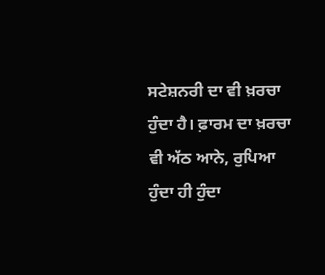ਸਟੇਸ਼ਨਰੀ ਦਾ ਵੀ ਖ਼ਰਚਾ ਹੁੰਦਾ ਹੈ। ਫ਼ਾਰਮ ਦਾ ਖ਼ਰਚਾ ਵੀ ਅੱਠ ਆਨੇ, ਰੁਪਿਆ ਹੁੰਦਾ ਹੀ ਹੁੰਦਾ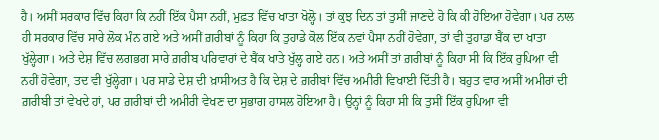ਹੈ। ਅਸੀਂ ਸਰਕਾਰ ਵਿੱਚ ਕਿਹਾ ਕਿ ਨਹੀਂ ਇੱਕ ਪੈਸਾ ਨਹੀਂ, ਮੁਫ਼ਤ ਵਿੱਚ ਖਾਤਾ ਖੋਲ੍ਹੋ। ਤਾਂ ਕੁਝ ਦਿਨ ਤਾਂ ਤੁਸੀਂ ਜਾਣਦੇ ਹੋ ਕਿ ਕੀ ਹੋਇਆ ਹੋਵੇਗਾ। ਪਰ ਨਾਲ ਹੀ ਸਰਕਾਰ ਵਿੱਚ ਸਾਰੇ ਲੋਕ ਮੰਨ ਗਏ ਅਤੇ ਅਸੀਂ ਗ਼ਰੀਬਾਂ ਨੂੰ ਕਿਹਾ ਕਿ ਤੁਹਾਡੇ ਕੋਲ ਇੱਕ ਨਵਾਂ ਪੈਸਾ ਨਹੀਂ ਹੋਵੇਗਾ, ਤਾਂ ਵੀ ਤੁਹਾਡਾ ਬੈਂਕ ਦਾ ਖਾਤਾ ਖੁੱਲ੍ਹੇਗਾ। ਅਤੇ ਦੇਸ਼ ਵਿੱਚ ਲਗਭਗ ਸਾਰੇ ਗ਼ਰੀਬ ਪਰਿਵਾਰਾਂ ਦੇ ਬੈਂਕ ਖਾਤੇ ਖੁੱਲ੍ਹ ਗਏ ਹਨ। ਅਤੇ ਅਸੀਂ ਤਾਂ ਗ਼ਰੀਬਾਂ ਨੂੰ ਕਿਹਾ ਸੀ ਕਿ ਇੱਕ ਰੁਪਿਆ ਵੀ ਨਹੀਂ ਹੋਵੇਗਾ, ਤਦ ਵੀ ਖੁੱਲ੍ਹੇਗਾ। ਪਰ ਸਾਡੇ ਦੇਸ਼ ਦੀ ਖ਼ਾਸੀਅਤ ਹੈ ਕਿ ਦੇਸ਼ ਦੇ ਗ਼ਰੀਬਾਂ ਵਿੱਚ ਅਮੀਰੀ ਵਿਖਾਈ ਦਿੱਤੀ ਹੈ। ਬਹੁਤ ਵਾਰ ਅਸੀਂ ਅਮੀਰਾਂ ਦੀ ਗ਼ਰੀਬੀ ਤਾਂ ਵੇਖਦੇ ਹਾਂ, ਪਰ ਗ਼ਰੀਬਾਂ ਦੀ ਅਮੀਰੀ ਵੇਖਣ ਦਾ ਸੁਭਾਗ ਹਾਸਲ ਹੋਇਆ ਹੈ। ਉਨ੍ਹਾਂ ਨੂੰ ਕਿਹਾ ਸੀ ਕਿ ਤੁਸੀਂ ਇੱਕ ਰੁਪਿਆ ਵੀ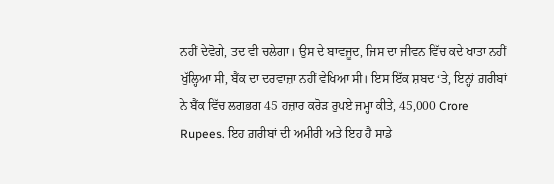ਨਹੀਂ ਦੇਵੋਗੇ, ਤਦ ਵੀ ਚਲੇਗਾ। ਉਸ ਦੇ ਬਾਵਜੂਦ, ਜਿਸ ਦਾ ਜੀਵਨ ਵਿੱਚ ਕਦੇ ਖਾਤਾ ਨਹੀਂ ਖੁੱਲ੍ਹਿਆ ਸੀ, ਬੈਂਕ ਦਾ ਦਰਵਾਜ਼ਾ ਨਹੀਂ ਵੇਖਿਆ ਸੀ। ਇਸ ਇੱਕ ਸ਼ਬਦ ‘ਤੇ, ਇਨ੍ਹਾਂ ਗ਼ਰੀਬਾਂ ਨੇ ਬੈਂਕ ਵਿੱਚ ਲਗਭਗ 45 ਹਜ਼ਾਰ ਕਰੋੜ ਰੁਪਏ ਜਮ੍ਹਾ ਕੀਤੇ, 45,000 Crore Rupees. ਇਹ ਗ਼ਰੀਬਾਂ ਦੀ ਅਮੀਰੀ ਅਤੇ ਇਹ ਹੈ ਸਾਡੇ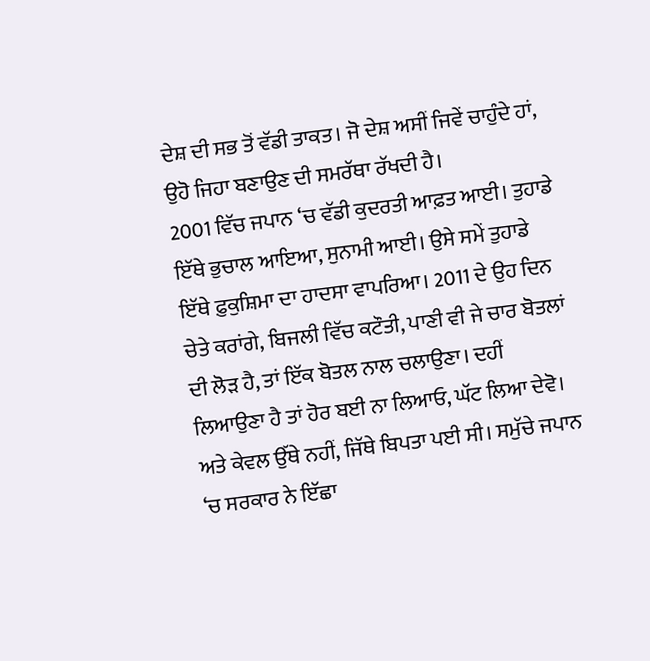ਦੇਸ਼ ਦੀ ਸਭ ਤੋਂ ਵੱਡੀ ਤਾਕਤ। ਜੋ ਦੇਸ਼ ਅਸੀਂ ਜਿਵੇਂ ਚਾਹੁੰਦੇ ਹਾਂ, ਉਹੋ ਜਿਹਾ ਬਣਾਉਣ ਦੀ ਸਮਰੱਥਾ ਰੱਖਦੀ ਹੈ।
2001 ਵਿੱਚ ਜਪਾਨ ‘ਚ ਵੱਡੀ ਕੁਦਰਤੀ ਆਫ਼ਤ ਆਈ। ਤੁਹਾਡੇ ਇੱਥੇ ਭੁਚਾਲ ਆਇਆ, ਸੁਨਾਮੀ ਆਈ। ਉਸੇ ਸਮੇਂ ਤੁਹਾਡੇ ਇੱਥੇ ਫ਼ੁਕੁਸ਼ਿਮਾ ਦਾ ਹਾਦਸਾ ਵਾਪਰਿਆ। 2011 ਦੇ ਉਹ ਦਿਨ ਚੇਤੇ ਕਰਾਂਗੇ, ਬਿਜਲੀ ਵਿੱਚ ਕਟੌਤੀ, ਪਾਣੀ ਵੀ ਜੇ ਚਾਰ ਬੋਤਲਾਂ ਦੀ ਲੋੜ ਹੈ, ਤਾਂ ਇੱਕ ਬੋਤਲ ਨਾਲ ਚਲਾਉਣਾ। ਦਹੀਂ ਲਿਆਉਣਾ ਹੈ ਤਾਂ ਹੋਰ ਬਈ ਨਾ ਲਿਆਓ, ਘੱਟ ਲਿਆ ਦੇਵੋ। ਅਤੇ ਕੇਵਲ ਉੱਥੇ ਨਹੀਂ, ਜਿੱਥੇ ਬਿਪਤਾ ਪਈ ਸੀ। ਸਮੁੱਚੇ ਜਪਾਨ ‘ਚ ਸਰਕਾਰ ਨੇ ਇੱਛਾ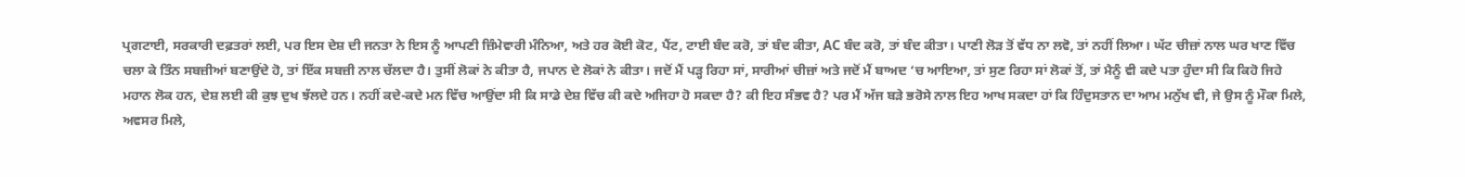ਪ੍ਰਗਟਾਈ, ਸਰਕਾਰੀ ਦਫ਼ਤਰਾਂ ਲਈ, ਪਰ ਇਸ ਦੇਸ਼ ਦੀ ਜਨਤਾ ਨੇ ਇਸ ਨੂੰ ਆਪਣੀ ਜ਼ਿੰਮੇਵਾਰੀ ਮੰਨਿਆ, ਅਤੇ ਹਰ ਕੋਈ ਕੋਟ, ਪੈਂਟ, ਟਾਈ ਬੰਦ ਕਰੋ, ਤਾਂ ਬੰਦ ਕੀਤਾ, AC ਬੰਦ ਕਰੋ, ਤਾਂ ਬੰਦ ਕੀਤਾ। ਪਾਣੀ ਲੋੜ ਤੋਂ ਵੱਧ ਨਾ ਲਵੋ, ਤਾਂ ਨਹੀਂ ਲਿਆ। ਘੱਟ ਚੀਜ਼ਾਂ ਨਾਲ ਘਰ ਖਾਣ ਵਿੱਚ ਚਲਾ ਕੇ ਤਿੰਨ ਸਬਜ਼ੀਆਂ ਬਣਾਉਂਦੇ ਹੋ, ਤਾਂ ਇੱਕ ਸਬਜ਼ੀ ਨਾਲ ਚੱਲਦਾ ਹੈ। ਤੁਸੀਂ ਲੋਕਾਂ ਨੇ ਕੀਤਾ ਹੈ, ਜਪਾਨ ਦੇ ਲੋਕਾਂ ਨੇ ਕੀਤਾ। ਜਦੋਂ ਮੈਂ ਪੜ੍ਹ ਰਿਹਾ ਸਾਂ, ਸਾਰੀਆਂ ਚੀਜ਼ਾਂ ਅਤੇ ਜਦੋਂ ਮੈਂ ਬਾਅਦ ‘ਚ ਆਇਆ, ਤਾਂ ਸੁਣ ਰਿਹਾ ਸਾਂ ਲੋਕਾਂ ਤੋਂ, ਤਾਂ ਮੈਨੂੰ ਵੀ ਕਦੇ ਪਤਾ ਹੁੰਦਾ ਸੀ ਕਿ ਕਿਹੋ ਜਿਹੇ ਮਹਾਨ ਲੋਕ ਹਨ, ਦੇਸ਼ ਲਈ ਕੀ ਕੁਝ ਦੁਖ ਝੱਲਦੇ ਹਨ। ਨਹੀਂ ਕਦੇ-ਕਦੇ ਮਨ ਵਿੱਚ ਆਉਂਦਾ ਸੀ ਕਿ ਸਾਡੇ ਦੇਸ਼ ਵਿੱਚ ਕੀ ਕਦੇ ਅਜਿਹਾ ਹੋ ਸਕਦਾ ਹੈ? ਕੀ ਇਹ ਸੰਭਵ ਹੈ? ਪਰ ਮੈਂ ਅੱਜ ਬੜੇ ਭਰੋਸੇ ਨਾਲ ਇਹ ਆਖ ਸਕਦਾ ਹਾਂ ਕਿ ਹਿੰਦੁਸਤਾਨ ਦਾ ਆਮ ਮਨੁੱਖ ਵੀ, ਜੇ ਉਸ ਨੂੰ ਮੌਕਾ ਮਿਲੇ, ਅਵਸਰ ਮਿਲੇ,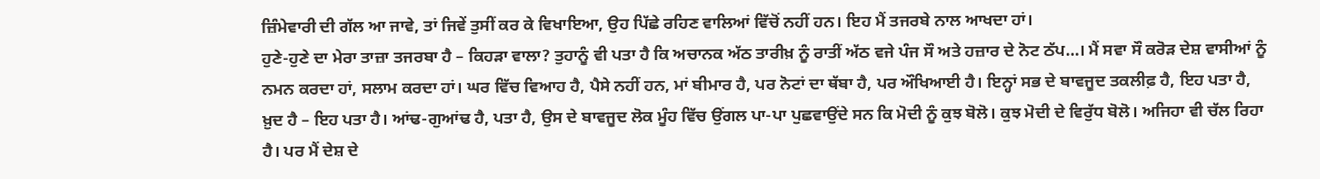ਜ਼ਿੰਮੇਵਾਰੀ ਦੀ ਗੱਲ ਆ ਜਾਵੇ, ਤਾਂ ਜਿਵੇਂ ਤੁਸੀਂ ਕਰ ਕੇ ਵਿਖਾਇਆ, ਉਹ ਪਿੱਛੇ ਰਹਿਣ ਵਾਲਿਆਂ ਵਿੱਚੋਂ ਨਹੀਂ ਹਨ। ਇਹ ਮੈਂ ਤਜਰਬੇ ਨਾਲ ਆਖਦਾ ਹਾਂ।
ਹੁਣੇ-ਹੁਣੇ ਦਾ ਮੇਰਾ ਤਾਜ਼ਾ ਤਜਰਬਾ ਹੈ – ਕਿਹੜਾ ਵਾਲਾ? ਤੁਹਾਨੂੰ ਵੀ ਪਤਾ ਹੈ ਕਿ ਅਚਾਨਕ ਅੱਠ ਤਾਰੀਖ਼ ਨੂੰ ਰਾਤੀਂ ਅੱਠ ਵਜੇ ਪੰਜ ਸੌ ਅਤੇ ਹਜ਼ਾਰ ਦੇ ਨੋਟ ਠੱਪ…। ਮੈਂ ਸਵਾ ਸੌ ਕਰੋੜ ਦੇਸ਼ ਵਾਸੀਆਂ ਨੂੰ ਨਮਨ ਕਰਦਾ ਹਾਂ, ਸਲਾਮ ਕਰਦਾ ਹਾਂ। ਘਰ ਵਿੱਚ ਵਿਆਹ ਹੈ, ਪੈਸੇ ਨਹੀਂ ਹਨ, ਮਾਂ ਬੀਮਾਰ ਹੈ, ਪਰ ਨੋਟਾਂ ਦਾ ਥੱਬਾ ਹੈ, ਪਰ ਔਖਿਆਈ ਹੈ। ਇਨ੍ਹਾਂ ਸਭ ਦੇ ਬਾਵਜੂਦ ਤਕਲੀਫ਼ ਹੈ, ਇਹ ਪਤਾ ਹੈ, ਖ਼ੁਦ ਹੈ – ਇਹ ਪਤਾ ਹੈ। ਆਂਢ-ਗੁਆਂਢ ਹੈ, ਪਤਾ ਹੈ, ਉਸ ਦੇ ਬਾਵਜੂਦ ਲੋਕ ਮੂੰਹ ਵਿੱਚ ਉਂਗਲ ਪਾ-ਪਾ ਪੁਛਵਾਉਂਦੇ ਸਨ ਕਿ ਮੋਦੀ ਨੂੰ ਕੁਝ ਬੋਲੋ। ਕੁਝ ਮੋਦੀ ਦੇ ਵਿਰੁੱਧ ਬੋਲੋ। ਅਜਿਹਾ ਵੀ ਚੱਲ ਰਿਹਾ ਹੈ। ਪਰ ਮੈਂ ਦੇਸ਼ ਦੇ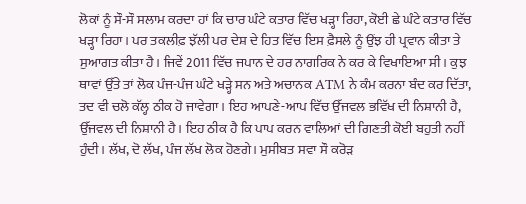ਲੋਕਾਂ ਨੂੰ ਸੌ-ਸੌ ਸਲਾਮ ਕਰਦਾ ਹਾਂ ਕਿ ਚਾਰ ਘੰਟੇ ਕਤਾਰ ਵਿੱਚ ਖੜ੍ਹਾ ਰਿਹਾ, ਕੋਈ ਛੇ ਘੰਟੇ ਕਤਾਰ ਵਿੱਚ ਖੜ੍ਹਾ ਰਿਹਾ। ਪਰ ਤਕਲੀਫ਼ ਝੱਲੀ ਪਰ ਦੇਸ਼ ਦੇ ਹਿਤ ਵਿੱਚ ਇਸ ਫ਼ੈਸਲੇ ਨੂੰ ਉਂਝ ਹੀ ਪ੍ਰਵਾਨ ਕੀਤਾ ਤੇ ਸੁਆਗਤ ਕੀਤਾ ਹੈ। ਜਿਵੇਂ 2011 ਵਿੱਚ ਜਪਾਨ ਦੇ ਹਰ ਨਾਗਰਿਕ ਨੇ ਕਰ ਕੇ ਵਿਖਾਇਆ ਸੀ। ਕੁਝ ਥਾਵਾਂ ਉੱਤੇ ਤਾਂ ਲੋਕ ਪੰਜ-ਪੰਜ ਘੰਟੇ ਖੜ੍ਹੇ ਸਨ ਅਤੇ ਅਚਾਨਕ ATM ਨੇ ਕੰਮ ਕਰਨਾ ਬੰਦ ਕਰ ਦਿੱਤਾ, ਤਦ ਵੀ ਚਲੋ ਕੱਲ੍ਹ ਠੀਕ ਹੋ ਜਾਵੇਗਾ। ਇਹ ਆਪਣੇ-ਆਪ ਵਿੱਚ ਉੱਜਵਲ ਭਵਿੱਖ ਦੀ ਨਿਸ਼ਾਨੀ ਹੈ, ਉੱਜਵਲ ਦੀ ਨਿਸ਼ਾਨੀ ਹੈ। ਇਹ ਠੀਕ ਹੈ ਕਿ ਪਾਪ ਕਰਨ ਵਾਲਿਆਂ ਦੀ ਗਿਣਤੀ ਕੋਈ ਬਹੁਤੀ ਨਹੀਂ ਹੁੰਦੀ। ਲੱਖ, ਦੋ ਲੱਖ, ਪੰਜ ਲੱਖ ਲੋਕ ਹੋਣਗੇ। ਮੁਸੀਬਤ ਸਵਾ ਸੌ ਕਰੋੜ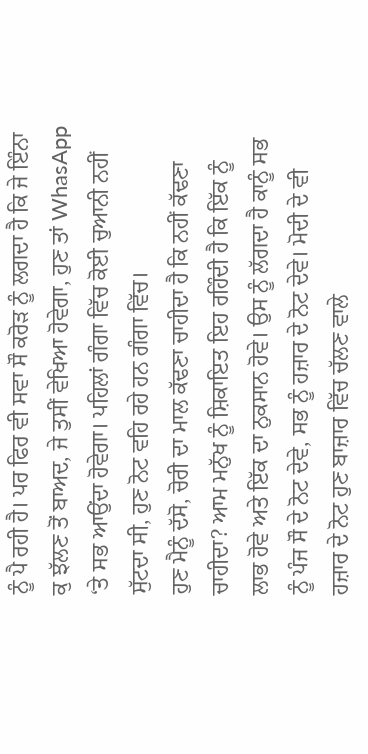ਨੂੰ ਪੈ ਰਹੀ ਹੈ। ਪਰ ਫਿਰ ਵੀ ਸਵਾ ਸੌ ਕਰੋੜ ਨੂੰ ਲਗਦਾ ਹੈ ਕਿ ਜੇ ਇੰਨਾ ਕੁ ਝੱਲਣ ਤੋਂ ਬਾਅਦ, ਜੇ ਤੁਸੀਂ ਵੇਖਿਆ ਹੋਵੇਗਾ, ਹੁਣ ਤਾਂ WhasApp ‘ਤੇ ਸਭ ਆਉਂਦਾ ਹੋਵੇਗਾ। ਪਹਿਲਾਂ ਗੰਗਾ ਵਿੱਚ ਕੋਈ ਚੁਆਨੀ ਨਹੀਂ ਸੁੱਟਦਾ ਸੀ, ਹੁਣ ਨੋਟ ਵਹਿ ਰਹੇ ਹਨ ਗੰਗਾ ਵਿੱਚ।
ਹੁਣ ਮੈਨੂੰ ਦੱਸੋ, ਚੋਰੀ ਦਾ ਮਾਲ ਕੱਢਣਾ ਚਾਹੀਦਾ ਹੈ ਕਿ ਨਹੀਂ ਕੱਢਣਾ ਚਾਹੀਦਾ? ਆਮ ਮਨੁੱਖ ਨੂੰ ਸ਼ਿਕਾਇਤ ਇਹ ਰਹਿੰਦੀ ਹੈ ਕਿ ਇੱਕ ਨੂੰ ਲਾਭ ਹੋਵੇ ਅਤੇ ਇੱਕ ਦਾ ਨੁਕਸਾਨ ਹੋਵੇ। ਉਸ ਨੂੰ ਲੱਗਦਾ ਹੈ ਕਾਨੂੰ ਸਭ ਨੂੰ ਪੰਜ ਸੌ ਦੇ ਨੋਟ ਦੇਵੇ, ਸਭ ਨੂੰ ਹਜ਼ਾਰ ਦੇ ਨੋਟ ਦੇਵੇ। ਮੋਦੀ ਦੇ ਵੀ ਹਜ਼ਾਰ ਦੇ ਨੋਟ ਹੁਣ ਬਾਜ਼ਾਰ ਵਿੱਚ ਚੱਲਣ ਵਾਲੇ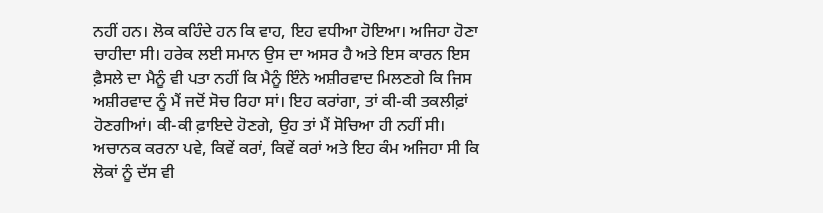ਨਹੀਂ ਹਨ। ਲੋਕ ਕਹਿੰਦੇ ਹਨ ਕਿ ਵਾਹ, ਇਹ ਵਧੀਆ ਹੋਇਆ। ਅਜਿਹਾ ਹੋਣਾ ਚਾਹੀਦਾ ਸੀ। ਹਰੇਕ ਲਈ ਸਮਾਨ ਉਸ ਦਾ ਅਸਰ ਹੈ ਅਤੇ ਇਸ ਕਾਰਨ ਇਸ ਫ਼ੈਸਲੇ ਦਾ ਮੈਨੂੰ ਵੀ ਪਤਾ ਨਹੀਂ ਕਿ ਮੈਨੂੰ ਇੰਨੇ ਅਸ਼ੀਰਵਾਦ ਮਿਲਣਗੇ ਕਿ ਜਿਸ ਅਸ਼ੀਰਵਾਦ ਨੂੰ ਮੈਂ ਜਦੋਂ ਸੋਚ ਰਿਹਾ ਸਾਂ। ਇਹ ਕਰਾਂਗਾ, ਤਾਂ ਕੀ-ਕੀ ਤਕਲੀਫ਼ਾਂ ਹੋਣਗੀਆਂ। ਕੀ-ਕੀ ਫ਼ਾਇਦੇ ਹੋਣਗੇ, ਉਹ ਤਾਂ ਮੈਂ ਸੋਚਿਆ ਹੀ ਨਹੀਂ ਸੀ। ਅਚਾਨਕ ਕਰਨਾ ਪਵੇ, ਕਿਵੇਂ ਕਰਾਂ, ਕਿਵੇਂ ਕਰਾਂ ਅਤੇ ਇਹ ਕੰਮ ਅਜਿਹਾ ਸੀ ਕਿ ਲੋਕਾਂ ਨੂੰ ਦੱਸ ਵੀ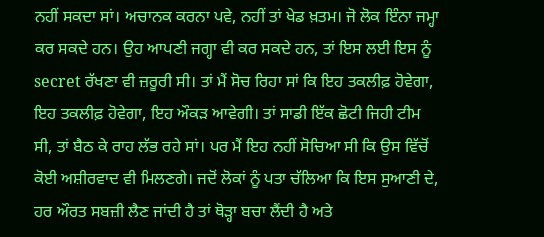ਨਹੀਂ ਸਕਦਾ ਸਾਂ। ਅਚਾਨਕ ਕਰਨਾ ਪਵੇ, ਨਹੀਂ ਤਾਂ ਖੇਡ ਖ਼ਤਮ। ਜੋ ਲੋਕ ਇੰਨਾ ਜਮ੍ਹਾ ਕਰ ਸਕਦੇ ਹਨ। ਉਹ ਆਪਣੀ ਜਗ੍ਹਾ ਵੀ ਕਰ ਸਕਦੇ ਹਨ, ਤਾਂ ਇਸ ਲਈ ਇਸ ਨੂੰ secret ਰੱਖਣਾ ਵੀ ਜ਼ਰੂਰੀ ਸੀ। ਤਾਂ ਮੈਂ ਸੋਚ ਰਿਹਾ ਸਾਂ ਕਿ ਇਹ ਤਕਲੀਫ਼ ਹੋਵੇਗਾ, ਇਹ ਤਕਲੀਫ਼ ਹੋਵੇਗਾ, ਇਹ ਔਕੜ ਆਵੇਗੀ। ਤਾਂ ਸਾਡੀ ਇੱਕ ਛੋਟੀ ਜਿਹੀ ਟੀਮ ਸੀ, ਤਾਂ ਬੈਠ ਕੇ ਰਾਹ ਲੱਭ ਰਹੇ ਸਾਂ। ਪਰ ਮੈਂ ਇਹ ਨਹੀਂ ਸੋਚਿਆ ਸੀ ਕਿ ਉਸ ਵਿੱਚੋਂ ਕੋਈ ਅਸ਼ੀਰਵਾਦ ਵੀ ਮਿਲਣਗੇ। ਜਦੋਂ ਲੋਕਾਂ ਨੂੰ ਪਤਾ ਚੱਲਿਆ ਕਿ ਇਸ ਸੁਆਣੀ ਦੇ, ਹਰ ਔਰਤ ਸਬਜ਼ੀ ਲੈਣ ਜਾਂਦੀ ਹੈ ਤਾਂ ਥੋੜ੍ਹਾ ਬਚਾ ਲੈਂਦੀ ਹੈ ਅਤੇ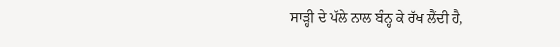ਸਾੜ੍ਹੀ ਦੇ ਪੱਲੇ ਨਾਲ ਬੰਨ੍ਹ ਕੇ ਰੱਖ ਲੈਂਦੀ ਹੈ,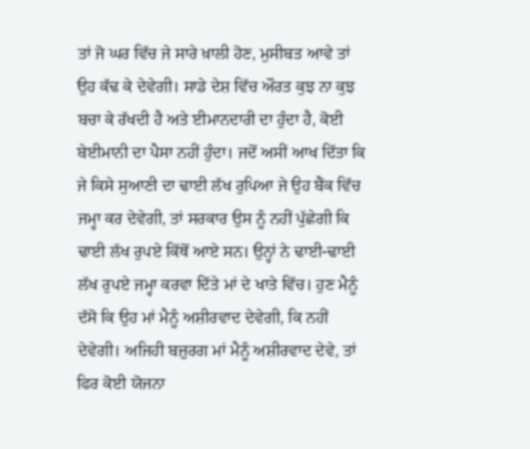ਤਾਂ ਜੋ ਘਰ ਵਿੱਚ ਜੇ ਸਾਰੇ ਖ਼ਾਲੀ ਹੋਣ, ਮੁਸੀਬਤ ਆਵੇ ਤਾਂ ਉਹ ਕੱਢ ਕੇ ਦੇਵੇਗੀ। ਸਾਡੇ ਦੇਸ਼ ਵਿੱਚ ਔਰਤ ਕੁਝ ਨਾ ਕੁਝ ਬਚਾ ਕੇ ਰੱਖਦੀ ਹੈ ਅਤੇ ਈਮਾਨਦਾਰੀ ਦਾ ਹੁੰਦਾ ਹੈ, ਕੋਈ ਬੇਈਮਾਨੀ ਦਾ ਪੈਸਾ ਨਹੀਂ ਹੁੰਦਾ। ਜਦੋਂ ਅਸੀਂ ਆਖ ਦਿੱਤਾ ਕਿ ਜੇ ਕਿਸੇ ਸੁਆਣੀ ਦਾ ਢਾਈ ਲੱਖ ਰੁਪਿਆ ਜੇ ਉਹ ਬੈਂਕ ਵਿੱਚ ਜਮ੍ਹਾ ਕਰ ਦੇਵੇਗੀ, ਤਾਂ ਸਰਕਾਰ ਉਸ ਨੂੰ ਨਹੀਂ ਪੁੱਛੇਗੀ ਕਿ ਢਾਈ ਲੱਖ ਰੁਪਏ ਕਿੱਥੋਂ ਆਏ ਸਨ। ਉਨ੍ਹਾਂ ਨੇ ਢਾਈ-ਢਾਈ ਲੱਖ ਰੁਪਏ ਜਮ੍ਹਾ ਕਰਵਾ ਦਿੱਤੇ ਮਾਂ ਦੇ ਖਾਤੇ ਵਿੱਚ। ਹੁਣ ਮੈਨੂੰ ਦੱਸੋ ਕਿ ਉਹ ਮਾਂ ਮੈਨੂੰ ਅਸ਼ੀਰਵਾਦ ਦੇਵੇਗੀ, ਕਿ ਨਹੀਂ ਦੇਵੇਗੀ। ਅਜਿਹੀ ਬਜ਼ੁਰਗ ਮਾਂ ਮੈਨੂੰ ਅਸ਼ੀਰਵਾਦ ਦੇਵੇ, ਤਾਂ ਫਿਰ ਕੋਈ ਯੋਜਨਾ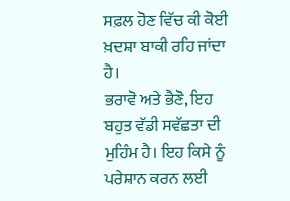ਸਫ਼ਲ ਹੋਣ ਵਿੱਚ ਕੀ ਕੋਈ ਖ਼ਦਸ਼ਾ ਬਾਕੀ ਰਹਿ ਜਾਂਦਾ ਹੈ।
ਭਰਾਵੋ ਅਤੇ ਭੈਣੋ, ਇਹ ਬਹੁਤ ਵੱਡੀ ਸਵੱਛਤਾ ਦੀ ਮੁਹਿੰਮ ਹੈ। ਇਹ ਕਿਸੇ ਨੂੰ ਪਰੇਸ਼ਾਨ ਕਰਨ ਲਈ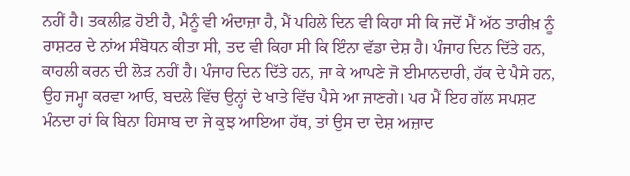ਨਹੀਂ ਹੈ। ਤਕਲੀਫ਼ ਹੋਈ ਹੈ, ਮੈਨੂੰ ਵੀ ਅੰਦਾਜ਼ਾ ਹੈ, ਮੈਂ ਪਹਿਲੇ ਦਿਨ ਵੀ ਕਿਹਾ ਸੀ ਕਿ ਜਦੋਂ ਮੈਂ ਅੱਠ ਤਾਰੀਖ਼ ਨੂੰ ਰਾਸ਼ਟਰ ਦੇ ਨਾਂਅ ਸੰਬੋਧਨ ਕੀਤਾ ਸੀ, ਤਦ ਵੀ ਕਿਹਾ ਸੀ ਕਿ ਇੰਨਾ ਵੱਡਾ ਦੇਸ਼ ਹੈ। ਪੰਜਾਹ ਦਿਨ ਦਿੱਤੇ ਹਨ, ਕਾਹਲੀ ਕਰਨ ਦੀ ਲੋੜ ਨਹੀਂ ਹੈ। ਪੰਜਾਹ ਦਿਨ ਦਿੱਤੇ ਹਨ, ਜਾ ਕੇ ਆਪਣੇ ਜੋ ਈਮਾਨਦਾਰੀ, ਹੱਕ ਦੇ ਪੈਸੇ ਹਨ, ਉਹ ਜਮ੍ਹਾ ਕਰਵਾ ਆਓ, ਬਦਲੇ ਵਿੱਚ ਉਨ੍ਹਾਂ ਦੇ ਖਾਤੇ ਵਿੱਚ ਪੈਸੇ ਆ ਜਾਣਗੇ। ਪਰ ਮੈਂ ਇਹ ਗੱਲ ਸਪਸ਼ਟ ਮੰਨਦਾ ਹਾਂ ਕਿ ਬਿਨਾ ਹਿਸਾਬ ਦਾ ਜੇ ਕੁਝ ਆਇਆ ਹੱਥ, ਤਾਂ ਉਸ ਦਾ ਦੇਸ਼ ਅਜ਼ਾਦ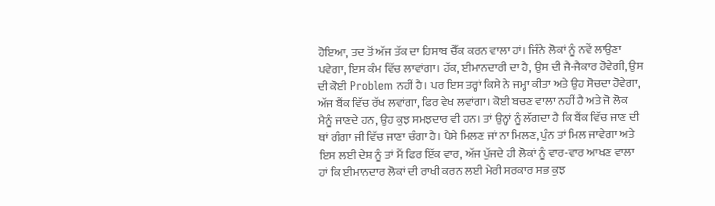ਹੋਇਆ, ਤਦ ਤੋਂ ਅੱਜ ਤੱਕ ਦਾ ਹਿਸਾਬ ਚੈੱਕ ਕਰਨ ਵਾਲਾ ਹਾਂ। ਜਿੰਨੇ ਲੋਕਾਂ ਨੂੰ ਨਵੇਂ ਲਾਉਣਾ ਪਵੇਗਾ, ਇਸ ਕੰਮ ਵਿੱਚ ਲਾਵਾਂਗਾ। ਹੱਕ, ਈਮਾਨਦਾਰੀ ਦਾ ਹੈ, ਉਸ ਦੀ ਜੈ-ਜੈਕਾਰ ਹੋਵੇਗੀ, ਉਸ ਦੀ ਕੋਈ Problem ਨਹੀਂ ਹੈ। ਪਰ ਇਸ ਤਰ੍ਹਾਂ ਕਿਸੇ ਨੇ ਜਮ੍ਹਾ ਕੀਤਾ ਅਤੇ ਉਹ ਸੋਚਦਾ ਹੋਵੇਗਾ, ਅੱਜ ਬੈਂਕ ਵਿੱਚ ਰੱਖ ਲਵਾਂਗਾ, ਫਿਰ ਵੇਖ ਲਵਾਂਗਾ। ਕੋਈ ਬਚਣ ਵਾਲਾ ਨਹੀਂ ਹੈ ਅਤੇ ਜੋ ਲੋਕ ਮੈਨੂੰ ਜਾਣਦੇ ਹਨ, ਉਹ ਕੁਝ ਸਮਝਦਾਰ ਵੀ ਹਨ। ਤਾਂ ਉਨ੍ਹਾਂ ਨੂੰ ਲੱਗਦਾ ਹੈ ਕਿ ਬੈਂਕ ਵਿੱਚ ਜਾਣ ਦੀ ਥਾਂ ਗੰਗਾ ਜੀ ਵਿੱਚ ਜਾਣਾ ਚੰਗਾ ਹੈ। ਪੈਸੇ ਮਿਲਣ ਜਾਂ ਨਾ ਮਿਲਣ, ਪੁੰਨ ਤਾਂ ਮਿਲ ਜਾਵੇਗਾ ਅਤੇ ਇਸ ਲਈ ਦੇਸ਼ ਨੂੰ ਤਾਂ ਮੈਂ ਫਿਰ ਇੱਕ ਵਾਰ, ਅੱਜ ਪੁੱਜਦੇ ਹੀ ਲੋਕਾਂ ਨੂੰ ਵਾਰ-ਵਾਰ ਆਖਣ ਵਾਲਾ ਹਾਂ ਕਿ ਈਮਾਨਦਾਰ ਲੋਕਾਂ ਦੀ ਰਾਖੀ ਕਰਨ ਲਈ ਮੇਰੀ ਸਰਕਾਰ ਸਭ ਕੁਝ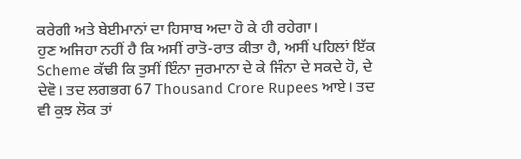ਕਰੇਗੀ ਅਤੇ ਬੇਈਮਾਨਾਂ ਦਾ ਹਿਸਾਬ ਅਦਾ ਹੋ ਕੇ ਹੀ ਰਹੇਗਾ।
ਹੁਣ ਅਜਿਹਾ ਨਹੀਂ ਹੈ ਕਿ ਅਸੀਂ ਰਾਤੋ-ਰਾਤ ਕੀਤਾ ਹੈ, ਅਸੀਂ ਪਹਿਲਾਂ ਇੱਕ Scheme ਕੱਢੀ ਕਿ ਤੁਸੀਂ ਇੰਨਾ ਜੁਰਮਾਨਾ ਦੇ ਕੇ ਜਿੰਨਾ ਦੇ ਸਕਦੇ ਹੋ, ਦੇ ਦੇਵੋ। ਤਦ ਲਗਭਗ 67 Thousand Crore Rupees ਆਏ। ਤਦ ਵੀ ਕੁਝ ਲੋਕ ਤਾਂ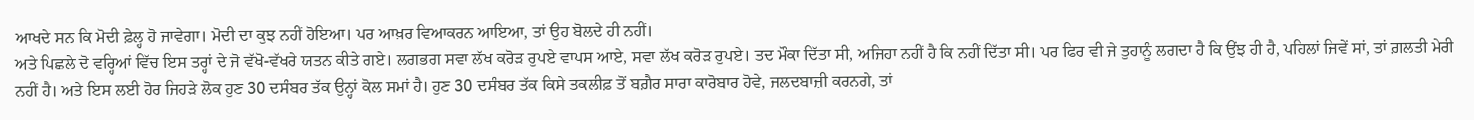ਆਖਦੇ ਸਨ ਕਿ ਮੋਦੀ ਫ਼ੇਲ੍ਹ ਹੋ ਜਾਵੇਗਾ। ਮੋਦੀ ਦਾ ਕੁਝ ਨਹੀਂ ਹੋਇਆ। ਪਰ ਆਖ਼ਰ ਵਿਆਕਰਨ ਆਇਆ, ਤਾਂ ਉਹ ਬੋਲਦੇ ਹੀ ਨਹੀਂ।
ਅਤੇ ਪਿਛਲੇ ਦੋ ਵਰ੍ਹਿਆਂ ਵਿੱਚ ਇਸ ਤਰ੍ਹਾਂ ਦੇ ਜੋ ਵੱਖੋ-ਵੱਖਰੇ ਯਤਨ ਕੀਤੇ ਗਏ। ਲਗਭਗ ਸਵਾ ਲੱਖ ਕਰੋੜ ਰੁਪਏ ਵਾਪਸ ਆਏ, ਸਵਾ ਲੱਖ ਕਰੋੜ ਰੁਪਏ। ਤਦ ਮੌਕਾ ਦਿੱਤਾ ਸੀ, ਅਜਿਹਾ ਨਹੀਂ ਹੈ ਕਿ ਨਹੀਂ ਦਿੱਤਾ ਸੀ। ਪਰ ਫਿਰ ਵੀ ਜੇ ਤੁਹਾਨੂੰ ਲਗਦਾ ਹੈ ਕਿ ਉਂਝ ਹੀ ਹੈ, ਪਹਿਲਾਂ ਜਿਵੇਂ ਸਾਂ, ਤਾਂ ਗ਼ਲਤੀ ਮੇਰੀ ਨਹੀਂ ਹੈ। ਅਤੇ ਇਸ ਲਈ ਹੋਰ ਜਿਹੜੇ ਲੋਕ ਹੁਣ 30 ਦਸੰਬਰ ਤੱਕ ਉਨ੍ਹਾਂ ਕੋਲ ਸਮਾਂ ਹੈ। ਹੁਣ 30 ਦਸੰਬਰ ਤੱਕ ਕਿਸੇ ਤਕਲੀਫ਼ ਤੋਂ ਬਗ਼ੈਰ ਸਾਰਾ ਕਾਰੋਬਾਰ ਹੋਵੇ, ਜਲਦਬਾਜ਼ੀ ਕਰਨਗੇ, ਤਾਂ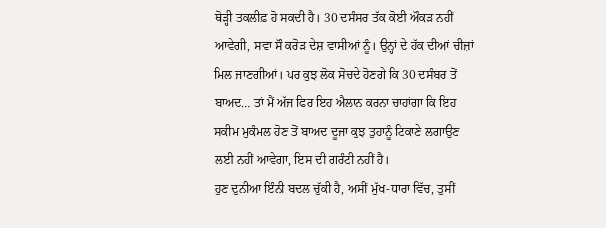ਥੋੜ੍ਹੀ ਤਕਲੀਫ਼ ਹੋ ਸਕਦੀ ਹੈ। 30 ਦਸੰਸਰ ਤੱਕ ਕੋਈ ਔਕੜ ਨਹੀਂ ਆਵੇਗੀ, ਸਵਾ ਸੌ ਕਰੋੜ ਦੇਸ਼ ਵਾਸੀਆਂ ਨੂੰ। ਉਨ੍ਹਾਂ ਦੇ ਹੱਕ ਦੀਆਂ ਚੀਜ਼ਾਂ ਮਿਲ ਜਾਣਗੀਆਂ। ਪਰ ਕੁਝ ਲੋਕ ਸੋਚਦੇ ਹੋਣਗੇ ਕਿ 30 ਦਸੰਬਰ ਤੋਂ ਬਾਅਦ… ਤਾਂ ਮੈਂ ਅੱਜ ਫਿਰ ਇਹ ਐਲਾਨ ਕਰਨਾ ਚਾਹਾਂਗਾ ਕਿ ਇਹ ਸਕੀਮ ਮੁਕੰਮਲ ਹੋਣ ਤੋਂ ਬਾਅਦ ਦੂਜਾ ਕੁਝ ਤੁਹਾਨੂੰ ਟਿਕਾਣੇ ਲਗਾਉਣ ਲਈ ਨਹੀਂ ਆਵੇਗਾ, ਇਸ ਦੀ ਗਰੰਟੀ ਨਹੀਂ ਹੈ।
ਹੁਣ ਦੁਨੀਆ ਇੰਨੀ ਬਦਲ ਚੁੱਕੀ ਹੈ, ਅਸੀਂ ਮੁੱਖ-ਧਾਰਾ ਵਿੱਚ, ਤੁਸੀਂ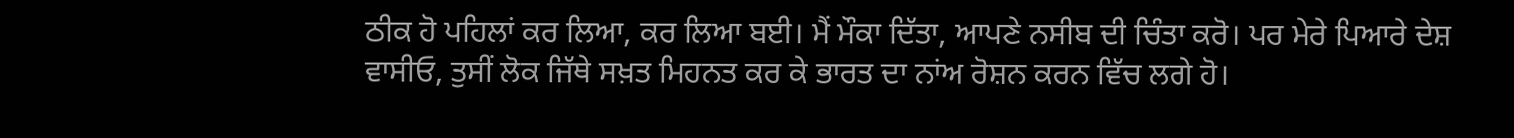ਠੀਕ ਹੋ ਪਹਿਲਾਂ ਕਰ ਲਿਆ, ਕਰ ਲਿਆ ਬਈ। ਮੈਂ ਮੌਕਾ ਦਿੱਤਾ, ਆਪਣੇ ਨਸੀਬ ਦੀ ਚਿੰਤਾ ਕਰੋ। ਪਰ ਮੇਰੇ ਪਿਆਰੇ ਦੇਸ਼ ਵਾਸੀਓ, ਤੁਸੀਂ ਲੋਕ ਜਿੱਥੇ ਸਖ਼ਤ ਮਿਹਨਤ ਕਰ ਕੇ ਭਾਰਤ ਦਾ ਨਾਂਅ ਰੋਸ਼ਨ ਕਰਨ ਵਿੱਚ ਲਗੇ ਹੋ।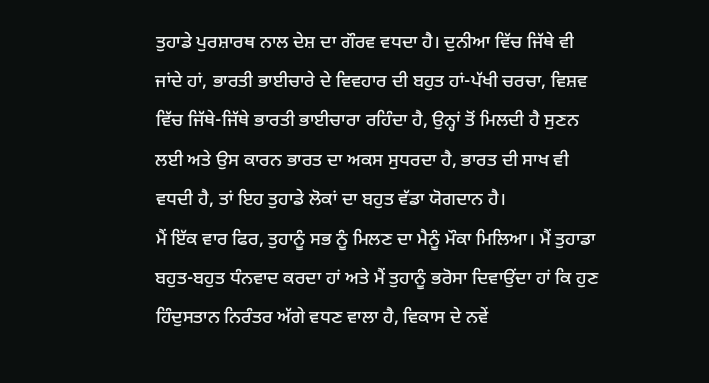ਤੁਹਾਡੇ ਪੁਰਸ਼ਾਰਥ ਨਾਲ ਦੇਸ਼ ਦਾ ਗੌਰਵ ਵਧਦਾ ਹੈ। ਦੁਨੀਆ ਵਿੱਚ ਜਿੱਥੇ ਵੀ ਜਾਂਦੇ ਹਾਂ, ਭਾਰਤੀ ਭਾਈਚਾਰੇ ਦੇ ਵਿਵਹਾਰ ਦੀ ਬਹੁਤ ਹਾਂ-ਪੱਖੀ ਚਰਚਾ, ਵਿਸ਼ਵ ਵਿੱਚ ਜਿੱਥੇ-ਜਿੱਥੇ ਭਾਰਤੀ ਭਾਈਚਾਰਾ ਰਹਿੰਦਾ ਹੈ, ਉਨ੍ਹਾਂ ਤੋਂ ਮਿਲਦੀ ਹੈ ਸੁਣਨ ਲਈ ਅਤੇ ਉਸ ਕਾਰਨ ਭਾਰਤ ਦਾ ਅਕਸ ਸੁਧਰਦਾ ਹੈ, ਭਾਰਤ ਦੀ ਸਾਖ ਵੀ ਵਧਦੀ ਹੈ, ਤਾਂ ਇਹ ਤੁਹਾਡੇ ਲੋਕਾਂ ਦਾ ਬਹੁਤ ਵੱਡਾ ਯੋਗਦਾਨ ਹੈ।
ਮੈਂ ਇੱਕ ਵਾਰ ਫਿਰ, ਤੁਹਾਨੂੰ ਸਭ ਨੂੰ ਮਿਲਣ ਦਾ ਮੈਨੂੰ ਮੌਕਾ ਮਿਲਿਆ। ਮੈਂ ਤੁਹਾਡਾ ਬਹੁਤ-ਬਹੁਤ ਧੰਨਵਾਦ ਕਰਦਾ ਹਾਂ ਅਤੇ ਮੈਂ ਤੁਹਾਨੂੰ ਭਰੋਸਾ ਦਿਵਾਉਂਦਾ ਹਾਂ ਕਿ ਹੁਣ ਹਿੰਦੁਸਤਾਨ ਨਿਰੰਤਰ ਅੱਗੇ ਵਧਣ ਵਾਲਾ ਹੈ, ਵਿਕਾਸ ਦੇ ਨਵੇਂ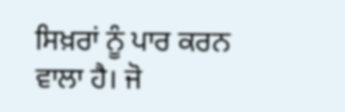ਸਿਖ਼ਰਾਂ ਨੂੰ ਪਾਰ ਕਰਨ ਵਾਲਾ ਹੈ। ਜੋ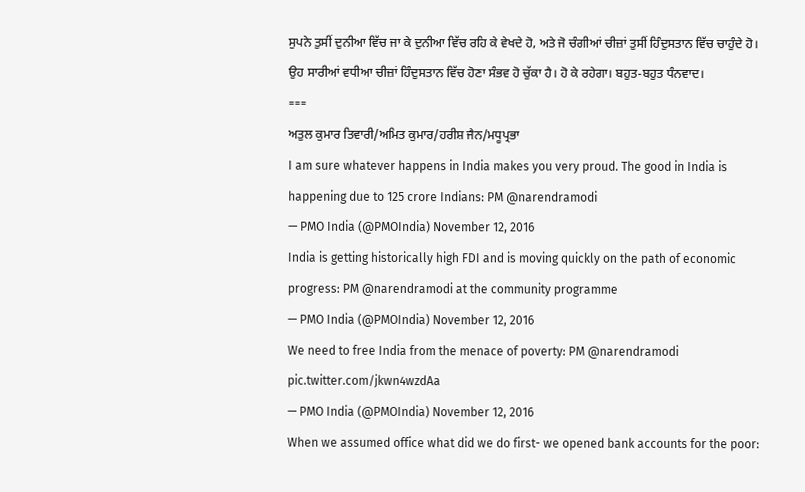ਸੁਪਨੇ ਤੁਸੀਂ ਦੁਨੀਆ ਵਿੱਚ ਜਾ ਕੇ ਦੁਨੀਆ ਵਿੱਚ ਰਹਿ ਕੇ ਵੇਖਦੇ ਹੋ, ਅਤੇ ਜੋ ਚੰਗੀਆਂ ਚੀਜ਼ਾਂ ਤੁਸੀਂ ਹਿੰਦੁਸਤਾਨ ਵਿੱਚ ਚਾਹੁੰਦੇ ਹੋ। ਉਹ ਸਾਰੀਆਂ ਵਧੀਆ ਚੀਜ਼ਾਂ ਹਿੰਦੁਸਤਾਨ ਵਿੱਚ ਹੋਣਾ ਸੰਭਵ ਹੋ ਚੁੱਕਾ ਹੈ। ਹੋ ਕੇ ਰਹੇਗਾ। ਬਹੁਤ-ਬਹੁਤ ਧੰਨਵਾਦ।
===
ਅਤੁਲ ਕੁਮਾਰ ਤਿਵਾਰੀ/ਅਮਿਤ ਕੁਮਾਰ/ਹਰੀਸ਼ ਜੈਨ/ਮਧੂਪ੍ਰਭਾ
I am sure whatever happens in India makes you very proud. The good in India is happening due to 125 crore Indians: PM @narendramodi
— PMO India (@PMOIndia) November 12, 2016
India is getting historically high FDI and is moving quickly on the path of economic progress: PM @narendramodi at the community programme
— PMO India (@PMOIndia) November 12, 2016
We need to free India from the menace of poverty: PM @narendramodi pic.twitter.com/jkwn4wzdAa
— PMO India (@PMOIndia) November 12, 2016
When we assumed office what did we do first- we opened bank accounts for the poor: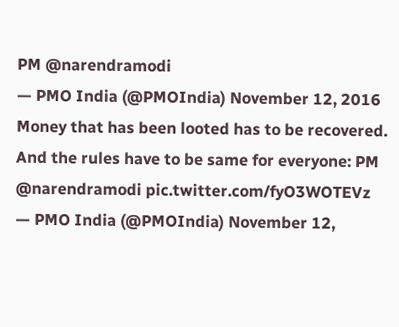PM @narendramodi
— PMO India (@PMOIndia) November 12, 2016
Money that has been looted has to be recovered. And the rules have to be same for everyone: PM @narendramodi pic.twitter.com/fyO3WOTEVz
— PMO India (@PMOIndia) November 12,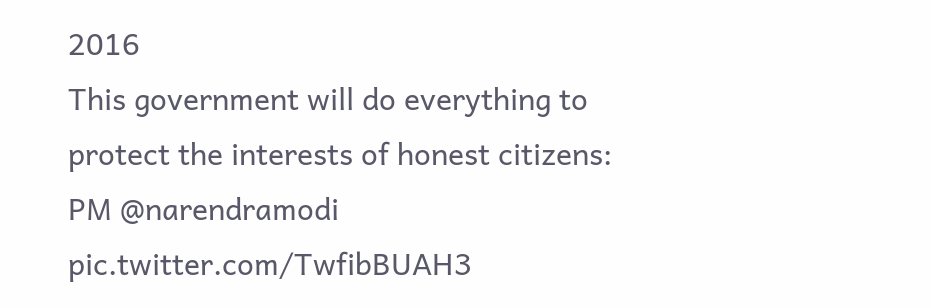2016
This government will do everything to protect the interests of honest citizens: PM @narendramodi pic.twitter.com/TwfibBUAH3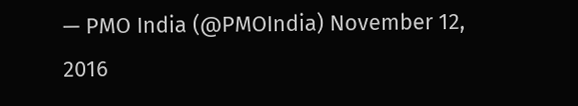— PMO India (@PMOIndia) November 12, 2016